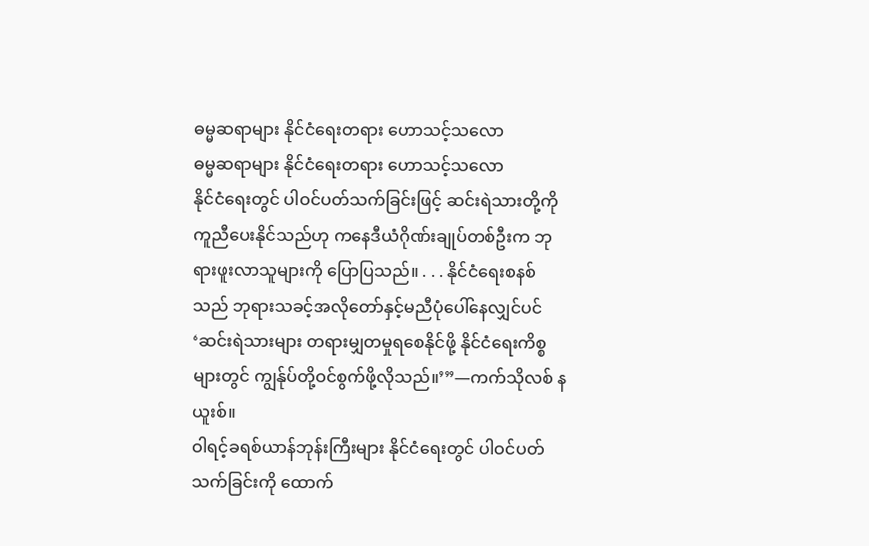ဓမ္မဆရာများ နိုင်ငံရေးတရား ဟောသင့်သလော
ဓမ္မဆရာများ နိုင်ငံရေးတရား ဟောသင့်သလော
နိုင်ငံရေးတွင် ပါဝင်ပတ်သက်ခြင်းဖြင့် ဆင်းရဲသားတို့ကို ကူညီပေးနိုင်သည်ဟု ကနေဒီယံဂိုဏ်းချုပ်တစ်ဦးက ဘုရားဖူးလာသူများကို ပြောပြသည်။ . . . နိုင်ငံရေးစနစ်သည် ဘုရားသခင့်အလိုတော်နှင့်မညီပုံပေါ်နေလျှင်ပင် ‘ဆင်းရဲသားများ တရားမျှတမှုရစေနိုင်ဖို့ နိုင်ငံရေးကိစ္စများတွင် ကျွန်ုပ်တို့ဝင်စွက်ဖို့လိုသည်။’”—ကက်သိုလစ် နယူးစ်။
ဝါရင့်ခရစ်ယာန်ဘုန်းကြီးများ နိုင်ငံရေးတွင် ပါဝင်ပတ်သက်ခြင်းကို ထောက်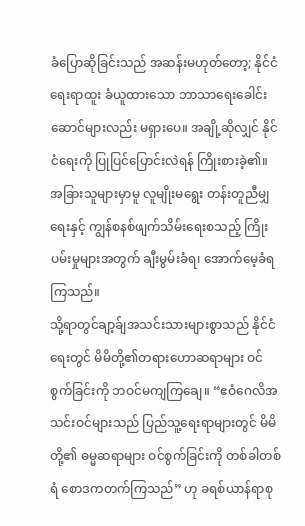ခံပြောဆိုခြင်းသည် အဆန်းမဟုတ်တော့; နိုင်ငံရေးရာထူး ခံယူထားသော ဘာသာရေးခေါင်းဆောင်များလည်း မရှားပေ။ အချို့ဆိုလျှင် နိုင်ငံရေးကို ပြုပြင်ပြောင်းလဲရန် ကြိုးစားခဲ့၏။ အခြားသူများမှာမူ လူမျိုးမရွေး တန်းတူညီမျှရေးနှင့် ကျွန်စနစ်ဖျက်သိမ်းရေးစသည့် ကြိုးပမ်းမှုများအတွက် ချီးမွမ်းခံရ၊ အောက်မေ့ခံရကြသည်။
သို့ရာတွင်ချာ့ခ်ျအသင်းသားများစွာသည် နိုင်ငံရေးတွင် မိမိတို့၏တရားဟောဆရာများ ဝင်စွက်ခြင်းကို ဘဝင်မကျကြချေ။ “ဧဝံဂေလိအသင်းဝင်များသည် ပြည်သူ့ရေးရာများတွင် မိမိတို့၏ ဓမ္မဆရာများ ဝင်စွက်ခြင်းကို တစ်ခါတစ်ရံ စောဒကတက်ကြသည်” ဟု ခရစ်ယာန်ရာစု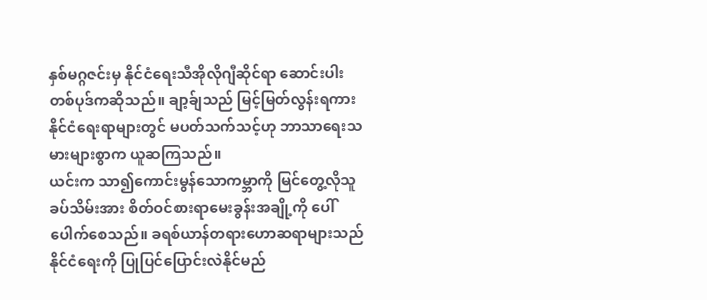နှစ်မဂ္ဂဇင်းမှ နိုင်ငံရေးသီအိုလိုဂျီဆိုင်ရာ ဆောင်းပါးတစ်ပုဒ်ကဆိုသည်။ ချာ့ခ်ျသည် မြင့်မြတ်လွန်းရကား နိုင်ငံရေးရာများတွင် မပတ်သက်သင့်ဟု ဘာသာရေးသမားများစွာက ယူဆကြသည်။
ယင်းက သာ၍ကောင်းမွန်သောကမ္ဘာကို မြင်တွေ့လိုသူခပ်သိမ်းအား စိတ်ဝင်စားရာမေးခွန်းအချို့ကို ပေါ်ပေါက်စေသည်။ ခရစ်ယာန်တရားဟောဆရာများသည် နိုင်ငံရေးကို ပြုပြင်ပြောင်းလဲနိုင်မည်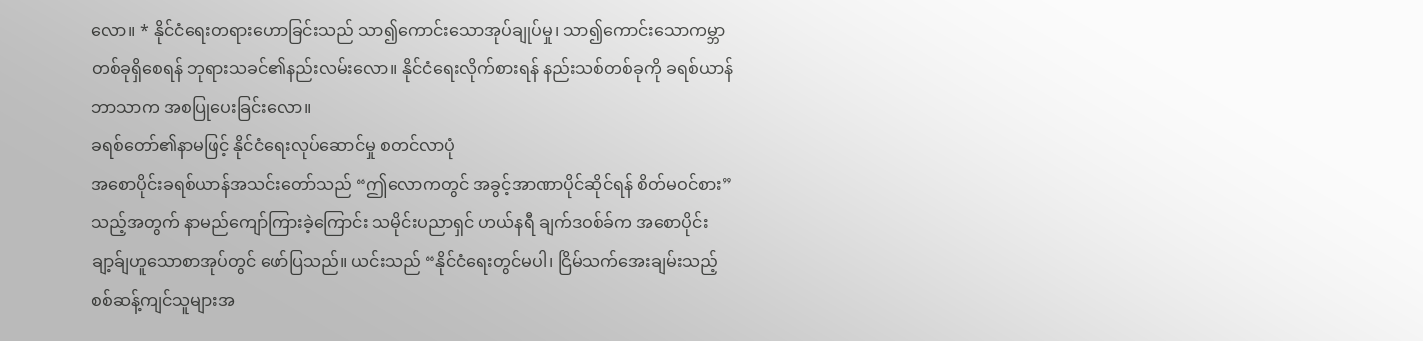လော။ * နိုင်ငံရေးတရားဟောခြင်းသည် သာ၍ကောင်းသောအုပ်ချုပ်မှု၊ သာ၍ကောင်းသောကမ္ဘာတစ်ခုရှိစေရန် ဘုရားသခင်၏နည်းလမ်းလော။ နိုင်ငံရေးလိုက်စားရန် နည်းသစ်တစ်ခုကို ခရစ်ယာန်ဘာသာက အစပြုပေးခြင်းလော။
ခရစ်တော်၏နာမဖြင့် နိုင်ငံရေးလုပ်ဆောင်မှု စတင်လာပုံ
အစောပိုင်းခရစ်ယာန်အသင်းတော်သည် “ဤလောကတွင် အခွင့်အာဏာပိုင်ဆိုင်ရန် စိတ်မဝင်စား” သည့်အတွက် နာမည်ကျော်ကြားခဲ့ကြောင်း သမိုင်းပညာရှင် ဟယ်နရီ ချက်ဒဝစ်ခ်က အစောပိုင်းချာ့ခ်ျဟူသောစာအုပ်တွင် ဖော်ပြသည်။ ယင်းသည် “နိုင်ငံရေးတွင်မပါ၊ ငြိမ်သက်အေးချမ်းသည့် စစ်ဆန့်ကျင်သူများအ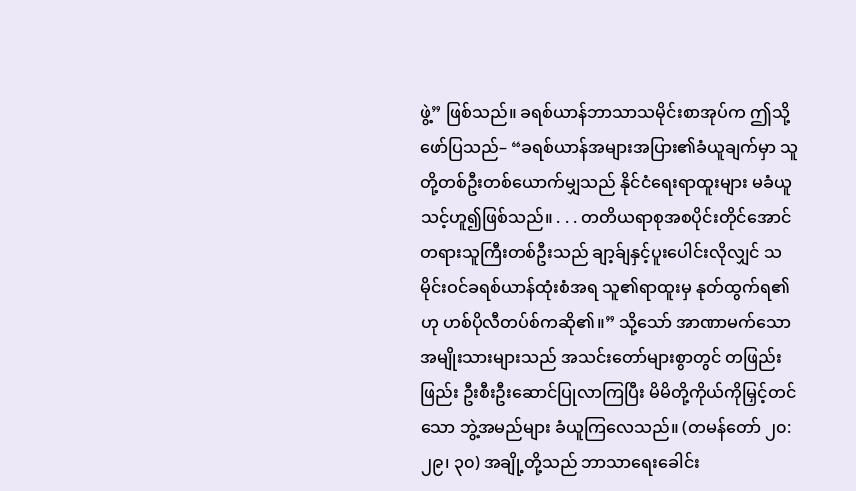ဖွဲ့” ဖြစ်သည်။ ခရစ်ယာန်ဘာသာသမိုင်းစာအုပ်က ဤသို့ဖော်ပြသည်– “ခရစ်ယာန်အများအပြား၏ခံယူချက်မှာ သူတို့တစ်ဦးတစ်ယောက်မျှသည် နိုင်ငံရေးရာထူးများ မခံယူသင့်ဟူ၍ဖြစ်သည်။ . . . တတိယရာစုအစပိုင်းတိုင်အောင် တရားသူကြီးတစ်ဦးသည် ချာ့ခ်ျနှင့်ပူးပေါင်းလိုလျှင် သမိုင်းဝင်ခရစ်ယာန်ထုံးစံအရ သူ၏ရာထူးမှ နုတ်ထွက်ရ၏ဟု ဟစ်ပိုလီတပ်စ်ကဆို၏။” သို့သော် အာဏာမက်သောအမျိုးသားများသည် အသင်းတော်များစွာတွင် တဖြည်းဖြည်း ဦးစီးဦးဆောင်ပြုလာကြပြီး မိမိတို့ကိုယ်ကိုမြှင့်တင်သော ဘွဲ့အမည်များ ခံယူကြလေသည်။ (တမန်တော် ၂၀:၂၉၊ ၃၀) အချို့တို့သည် ဘာသာရေးခေါင်း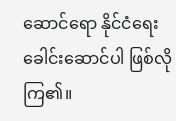ဆောင်ရော နိုင်ငံရေးခေါင်းဆောင်ပါ ဖြစ်လိုကြ၏။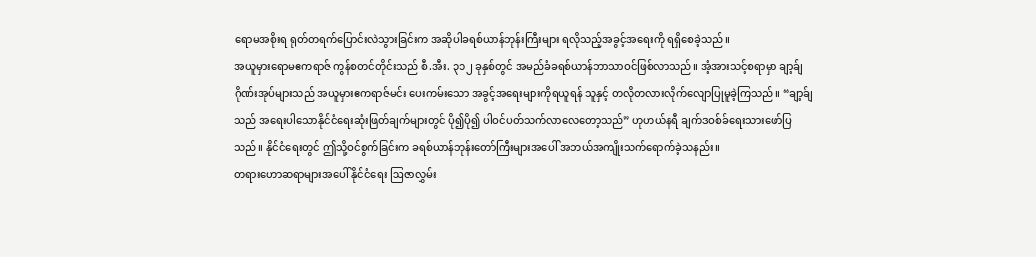ရောမအစိုးရ ရုတ်တရက်ပြောင်းလဲသွားခြင်းက အဆိုပါခရစ်ယာန်ဘုန်းကြီးများ ရလိုသည့်အခွင့်အရေးကို ရရှိစေခဲ့သည်။
အယူမှားရောမဧကရာဇ် ကွန်စတင်တိုင်းသည် စီ.အီး. ၃၁၂ ခုနှစ်တွင် အမည်ခံခရစ်ယာန်ဘာသာဝင်ဖြစ်လာသည်။ အံ့အားသင့်စရာမှာ ချာ့ခ်ျဂိုဏ်းအုပ်များသည် အယူမှားဧကရာဇ်မင်း ပေးကမ်းသော အခွင့်အရေးများကိုရယူရန် သူနှင့် တလိုတလားလိုက်လျောပြုမူခဲ့ကြသည်။ “ချာ့ခ်ျသည် အရေးပါသောနိုင်ငံရေးဆုံးဖြတ်ချက်များတွင် ပို၍ပို၍ ပါဝင်ပတ်သက်လာလေတော့သည်” ဟုဟယ်နရီ ချက်ဒဝစ်ခ်ရေးသားဖော်ပြသည်။ နိုင်ငံရေးတွင် ဤသို့ဝင်စွက်ခြင်းက ခရစ်ယာန်ဘုန်းတော်ကြီးများအပေါ် အဘယ်အကျိုးသက်ရောက်ခဲ့သနည်း။
တရားဟောဆရာများအပေါ် နိုင်ငံရေး ဩဇာလွှမ်း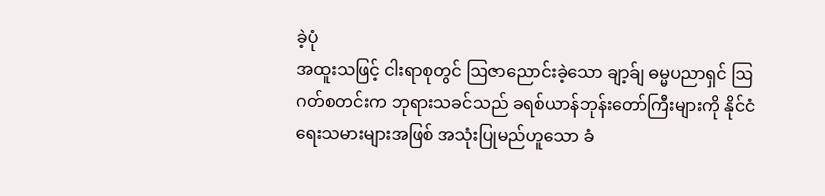ခဲ့ပုံ
အထူးသဖြင့် ငါးရာစုတွင် ဩဇာညောင်းခဲ့သော ချာ့ခ်ျ ဓမ္မပညာရှင် ဩဂတ်စတင်းက ဘုရားသခင်သည် ခရစ်ယာန်ဘုန်းတော်ကြီးများကို နိုင်ငံရေးသမားများအဖြစ် အသုံးပြုမည်ဟူသော ခံ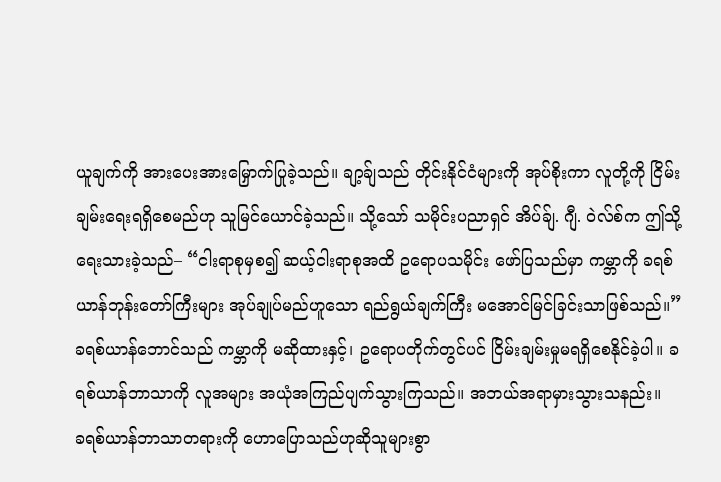ယူချက်ကို အားပေးအားမြှောက်ပြုခဲ့သည်။ ချာ့ခ်ျသည် တိုင်းနိုင်ငံများကို အုပ်စိုးကာ လူတို့ကို ငြိမ်းချမ်းရေးရရှိစေမည်ဟု သူမြင်ယောင်ခဲ့သည်။ သို့သော် သမိုင်းပညာရှင် အိပ်ခ်ျ. ဂျီ. ဝဲလ်စ်က ဤသို့ရေးသားခဲ့သည်– “ငါးရာစုမှစ၍ ဆယ့်ငါးရာစုအထိ ဥရောပသမိုင်း ဖော်ပြသည်မှာ ကမ္ဘာကို ခရစ်ယာန်ဘုန်းတော်ကြီးများ အုပ်ချုပ်မည်ဟူသော ရည်ရွယ်ချက်ကြီး မအောင်မြင်ခြင်းသာဖြစ်သည်။” ခရစ်ယာန်ဘောင်သည် ကမ္ဘာကို မဆိုထားနှင့်၊ ဥရောပတိုက်တွင်ပင် ငြိမ်းချမ်းမှုမရရှိစေနိုင်ခဲ့ပါ။ ခရစ်ယာန်ဘာသာကို လူအများ အယုံအကြည်ပျက်သွားကြသည်။ အဘယ်အရာမှားသွားသနည်း။
ခရစ်ယာန်ဘာသာတရားကို ဟောပြောသည်ဟုဆိုသူများစွာ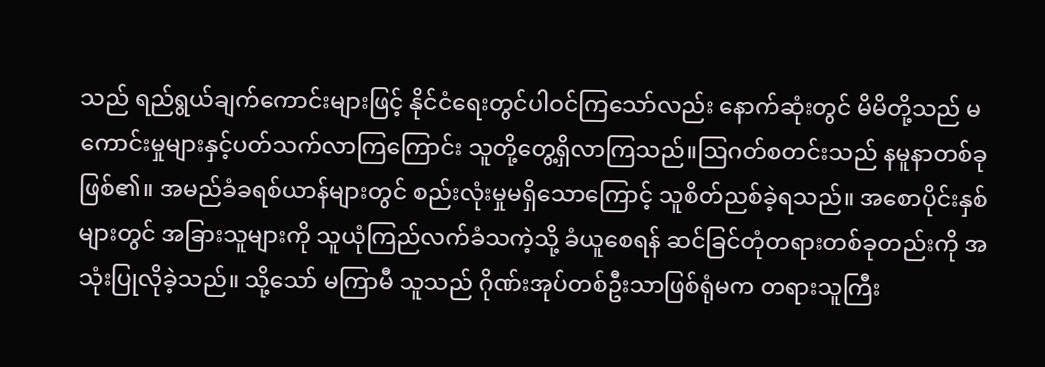သည် ရည်ရွယ်ချက်ကောင်းများဖြင့် နိုင်ငံရေးတွင်ပါဝင်ကြသော်လည်း နောက်ဆုံးတွင် မိမိတို့သည် မကောင်းမှုများနှင့်ပတ်သက်လာကြကြောင်း သူတို့တွေ့ရှိလာကြသည်။ဩဂတ်စတင်းသည် နမူနာတစ်ခုဖြစ်၏။ အမည်ခံခရစ်ယာန်များတွင် စည်းလုံးမှုမရှိသောကြောင့် သူစိတ်ညစ်ခဲ့ရသည်။ အစောပိုင်းနှစ်များတွင် အခြားသူများကို သူယုံကြည်လက်ခံသကဲ့သို့ ခံယူစေရန် ဆင်ခြင်တုံတရားတစ်ခုတည်းကို အသုံးပြုလိုခဲ့သည်။ သို့သော် မကြာမီ သူသည် ဂိုဏ်းအုပ်တစ်ဦးသာဖြစ်ရုံမက တရားသူကြီး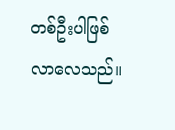တစ်ဦးပါဖြစ်လာလေသည်။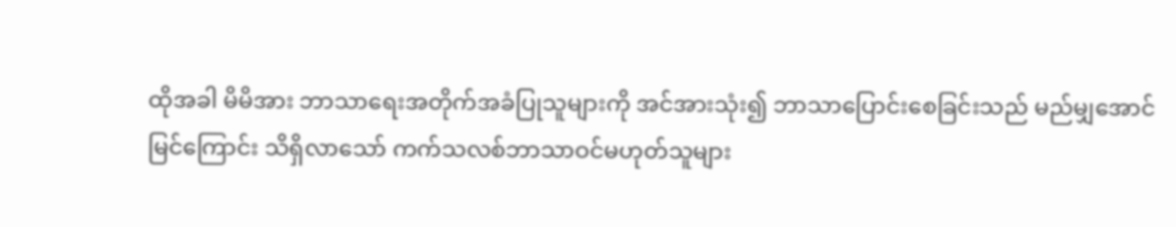ထိုအခါ မိမိအား ဘာသာရေးအတိုက်အခံပြုသူများကို အင်အားသုံး၍ ဘာသာပြောင်းစေခြင်းသည် မည်မျှအောင်မြင်ကြောင်း သိရှိလာသော် ကက်သလစ်ဘာသာဝင်မဟုတ်သူများ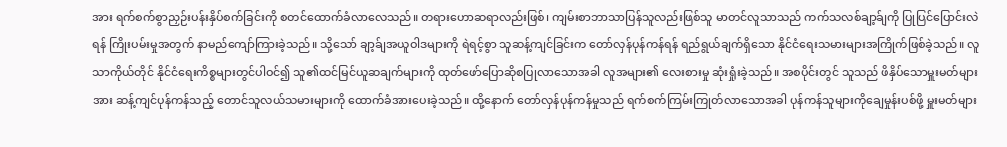အား ရက်စက်စွာညှဉ်းပန်းနှိပ်စက်ခြင်းကို စတင်ထောက်ခံလာလေသည်။ တရားဟောဆရာလည်းဖြစ်၊ ကျမ်းစာဘာသာပြန်သူလည်းဖြစ်သူ မာတင်လူသာသည် ကက်သလစ်ချာ့ခ်ျကို ပြုပြင်ပြောင်းလဲရန် ကြိုးပမ်းမှုအတွက် နာမည်ကျော်ကြားခဲ့သည်။ သို့သော် ချာ့ခ်ျအယူဝါဒများကို ရဲရင့်စွာ သူဆန့်ကျင်ခြင်းက တော်လှန်ပုန်ကန်ရန် ရည်ရွယ်ချက်ရှိသော နိုင်ငံရေးသမားများအကြိုက်ဖြစ်ခဲ့သည်။ လူသာကိုယ်တိုင် နိုင်ငံရေးကိစ္စများတွင်ပါဝင်၍ သူ၏ထင်မြင်ယူဆချက်များကို ထုတ်ဖော်ပြောဆိုစပြုလာသောအခါ လူအများ၏ လေးစားမှု ဆုံးရှုံးခဲ့သည်။ အစပိုင်းတွင် သူသည် ဖိနှိပ်သောမှူးမတ်များအား ဆန့်ကျင်ပုန်ကန်သည့် တောင်သူလယ်သမားများကို ထောက်ခံအားပေးခဲ့သည်။ ထို့နောက် တော်လှန်ပုန်ကန်မှုသည် ရက်စက်ကြမ်းကြုတ်လာသောအခါ ပုန်ကန်သူများကိုချေမှုန်းပစ်ဖို့ မှူးမတ်များ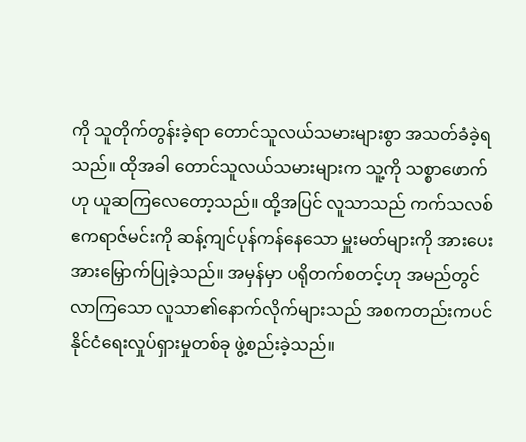ကို သူတိုက်တွန်းခဲ့ရာ တောင်သူလယ်သမားများစွာ အသတ်ခံခဲ့ရသည်။ ထိုအခါ တောင်သူလယ်သမားများက သူ့ကို သစ္စာဖောက်ဟု ယူဆကြလေတော့သည်။ ထို့အပြင် လူသာသည် ကက်သလစ်ဧကရာဇ်မင်းကို ဆန့်ကျင်ပုန်ကန်နေသော မှူးမတ်များကို အားပေးအားမြှောက်ပြုခဲ့သည်။ အမှန်မှာ ပရိုတက်စတင့်ဟု အမည်တွင်လာကြသော လူသာ၏နောက်လိုက်များသည် အစကတည်းကပင် နိုင်ငံရေးလှုပ်ရှားမှုတစ်ခု ဖွဲ့စည်းခဲ့သည်။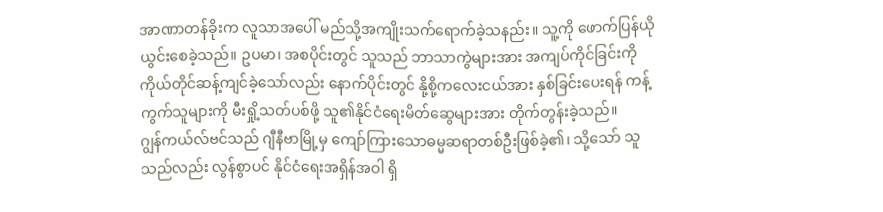အာဏာတန်ခိုးက လူသာအပေါ် မည်သို့အကျိုးသက်ရောက်ခဲ့သနည်း။ သူ့ကို ဖောက်ပြန်ယိုယွင်းစေခဲ့သည်။ ဥပမာ၊ အစပိုင်းတွင် သူသည် ဘာသာကွဲများအား အကျပ်ကိုင်ခြင်းကို ကိုယ်တိုင်ဆန့်ကျင်ခဲ့သော်လည်း နောက်ပိုင်းတွင် နို့စို့ကလေးငယ်အား နှစ်ခြင်းပေးရန် ကန့်ကွက်သူများကို မီးရှို့သတ်ပစ်ဖို့ သူ၏နိုင်ငံရေးမိတ်ဆွေများအား တိုက်တွန်းခဲ့သည်။
ဂျွန်ကယ်လ်ဗင်သည် ဂျီနီဗာမြို့မှ ကျော်ကြားသောဓမ္မဆရာတစ်ဦးဖြစ်ခဲ့၏၊ သို့သော် သူသည်လည်း လွန်စွာပင် နိုင်ငံရေးအရှိန်အဝါ ရှိ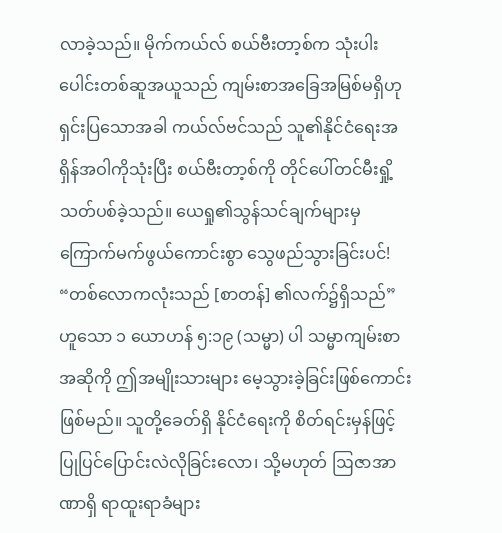လာခဲ့သည်။ မိုက်ကယ်လ် စယ်ဗီးတာ့စ်က သုံးပါးပေါင်းတစ်ဆူအယူသည် ကျမ်းစာအခြေအမြစ်မရှိဟု ရှင်းပြသောအခါ ကယ်လ်ဗင်သည် သူ၏နိုင်ငံရေးအရှိန်အဝါကိုသုံးပြီး စယ်ဗီးတာ့စ်ကို တိုင်ပေါ်တင်မီးရှို့သတ်ပစ်ခဲ့သည်။ ယေရှု၏သွန်သင်ချက်များမှ ကြောက်မက်ဖွယ်ကောင်းစွာ သွေဖည်သွားခြင်းပင်!
“တစ်လောကလုံးသည် [စာတန်] ၏လက်၌ရှိသည်” ဟူသော ၁ ယောဟန် ၅:၁၉ (သမ္မာ) ပါ သမ္မာကျမ်းစာအဆိုကို ဤအမျိုးသားများ မေ့သွားခဲ့ခြင်းဖြစ်ကောင်း ဖြစ်မည်။ သူတို့ခေတ်ရှိ နိုင်ငံရေးကို စိတ်ရင်းမှန်ဖြင့် ပြုပြင်ပြောင်းလဲလိုခြင်းလော၊ သို့မဟုတ် ဩဇာအာဏာရှိ ရာထူးရာခံများ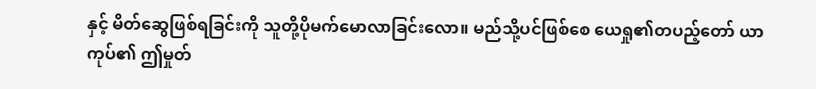နှင့် မိတ်ဆွေဖြစ်ရခြင်းကို သူတို့ပိုမက်မောလာခြင်းလော။ မည်သို့ပင်ဖြစ်စေ ယေရှု၏တပည့်တော် ယာကုပ်၏ ဤမှုတ်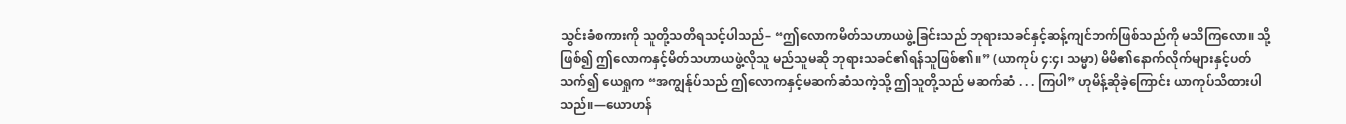သွင်းခံစကားကို သူတို့သတိရသင့်ပါသည်– “ဤလောကမိတ်သဟာယဖွဲ့ခြင်းသည် ဘုရားသခင်နှင့်ဆန့်ကျင်ဘက်ဖြစ်သည်ကို မသိကြလော။ သို့ဖြစ်၍ ဤလောကနှင့်မိတ်သဟာယဖွဲ့လိုသူ မည်သူမဆို ဘုရားသခင်၏ရန်သူဖြစ်၏။” (ယာကုပ် ၄:၄၊ သမ္မာ) မိမိ၏နောက်လိုက်များနှင့်ပတ်သက်၍ ယေရှုက “အကျွန်ုပ်သည် ဤလောကနှင့်မဆက်ဆံသကဲ့သို့ ဤသူတို့သည် မဆက်ဆံ . . . ကြပါ” ဟုမိန့်ဆိုခဲ့ကြောင်း ယာကုပ်သိထားပါသည်။—ယောဟန်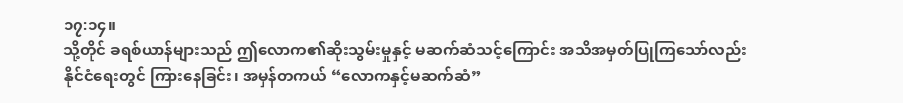၁၇:၁၄။
သို့တိုင် ခရစ်ယာန်များသည် ဤလောက၏ဆိုးသွမ်းမှုနှင့် မဆက်ဆံသင့်ကြောင်း အသိအမှတ်ပြုကြသော်လည်း နိုင်ငံရေးတွင် ကြားနေခြင်း၊ အမှန်တကယ် “လောကနှင့်မဆက်ဆံ”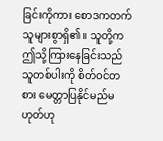ခြင်းကိုကား စောဒကတက်သူများစွာရှိ၏။ သူတို့က ဤသို့ကြားနေခြင်းသည် သူတစ်ပါးကို စိတ်ဝင်တစား မေတ္တာပြနိုင်မည်မဟုတ်ဟု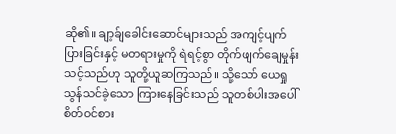ဆို၏။ ချာ့ခ်ျခေါင်းဆောင်များသည် အကျင့်ပျက်ပြားခြင်းနှင့် မတရားမှုကို ရဲရင့်စွာ တိုက်ဖျက်ချေမှုန်းသင့်သည်ဟု သူတို့ယူဆကြသည်။ သို့သော် ယေရှုသွန်သင်ခဲ့သော ကြားနေခြင်းသည် သူတစ်ပါးအပေါ် စိတ်ဝင်စား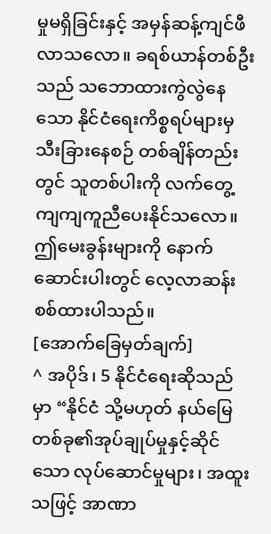မှုမရှိခြင်းနှင့် အမှန်ဆန့်ကျင်ဖီလာသလော။ ခရစ်ယာန်တစ်ဦးသည် သဘောထားကွဲလွဲနေသော နိုင်ငံရေးကိစ္စရပ်များမှ သီးခြားနေစဉ် တစ်ချိန်တည်းတွင် သူတစ်ပါးကို လက်တွေ့ကျကျကူညီပေးနိုင်သလော။ ဤမေးခွန်းများကို နောက်ဆောင်းပါးတွင် လေ့လာဆန်းစစ်ထားပါသည်။
[အောက်ခြေမှတ်ချက်]
^ အပိုဒ်၊ 5 နိုင်ငံရေးဆိုသည်မှာ “နိုင်ငံ သို့မဟုတ် နယ်မြေတစ်ခု၏အုပ်ချုပ်မှုနှင့်ဆိုင်သော လုပ်ဆောင်မှုများ၊ အထူးသဖြင့် အာဏာ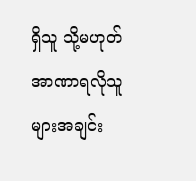ရှိသူ သို့မဟုတ် အာဏာရလိုသူများအချင်း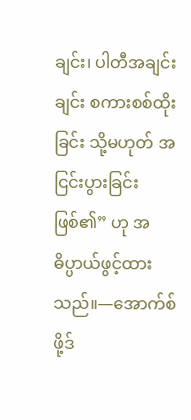ချင်း၊ ပါတီအချင်းချင်း စကားစစ်ထိုးခြင်း သို့မဟုတ် အငြင်းပွားခြင်းဖြစ်၏” ဟု အဓိပ္ပာယ်ဖွင့်ထားသည်။—အောက်စ်ဖို့ဒ်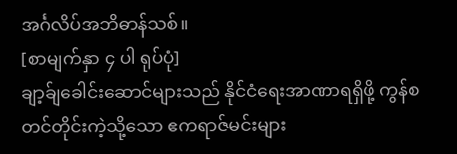အင်္ဂလိပ်အဘိဓာန်သစ်။
[စာမျက်နှာ ၄ ပါ ရုပ်ပုံ]
ချာ့ခ်ျခေါင်းဆောင်များသည် နိုင်ငံရေးအာဏာရရှိဖို့ ကွန်စတင်တိုင်းကဲ့သို့သော ဧကရာဇ်မင်းများ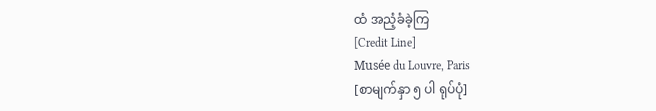ထံ အညံ့ခံခဲ့ကြ
[Credit Line]
Musée du Louvre, Paris
[စာမျက်နှာ ၅ ပါ ရုပ်ပုံ]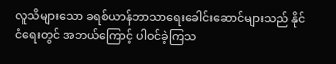လူသိများသော ခရစ်ယာန်ဘာသာရေးခေါင်းဆောင်များသည် နိုင်ငံရေးတွင် အဘယ်ကြောင့် ပါဝင်ခဲ့ကြသ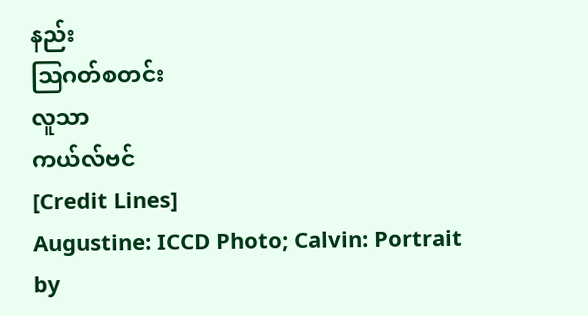နည်း
ဩဂတ်စတင်း
လူသာ
ကယ်လ်ဗင်
[Credit Lines]
Augustine: ICCD Photo; Calvin: Portrait by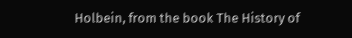Holbein, from the book The History of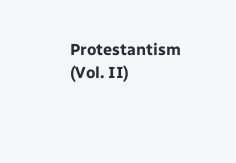Protestantism (Vol. II)